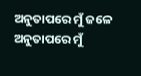ଅନୁତାପରେ ମୁଁ ଜଳେ
ଅନୁତାପରେ ମୁଁ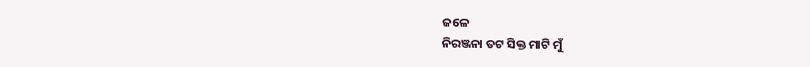ଜଳେ
ନିରଞ୍ଜନା ତଟ ସିକ୍ତ ମାଟି ମୁଁ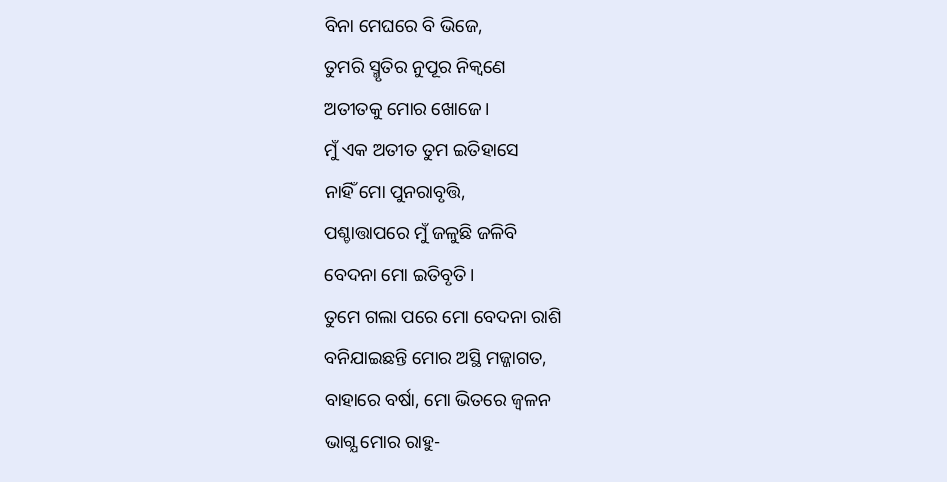ବିନା ମେଘରେ ବି ଭିଜେ,
ତୁମରି ସ୍ମୃତିର ନୁପୂର ନିକ୍ବଣେ
ଅତୀତକୁ ମୋର ଖୋଜେ।
ମୁଁ ଏକ ଅତୀତ ତୁମ ଇତିହାସେ
ନାହିଁ ମୋ ପୁନରାବୃତ୍ତି,
ପଶ୍ଚାତ୍ତାପରେ ମୁଁ ଜଳୁଛି ଜଳିବି
ବେଦନା ମୋ ଇତିବୃତି।
ତୁମେ ଗଲା ପରେ ମୋ ବେଦନା ରାଶି
ବନିଯାଇଛନ୍ତି ମୋର ଅସ୍ଥି ମଜ୍ଜାଗତ,
ବାହାରେ ବର୍ଷା, ମୋ ଭିତରେ ଜ୍ବଳନ
ଭାଗ୍ଯ ମୋର ରାହୁ-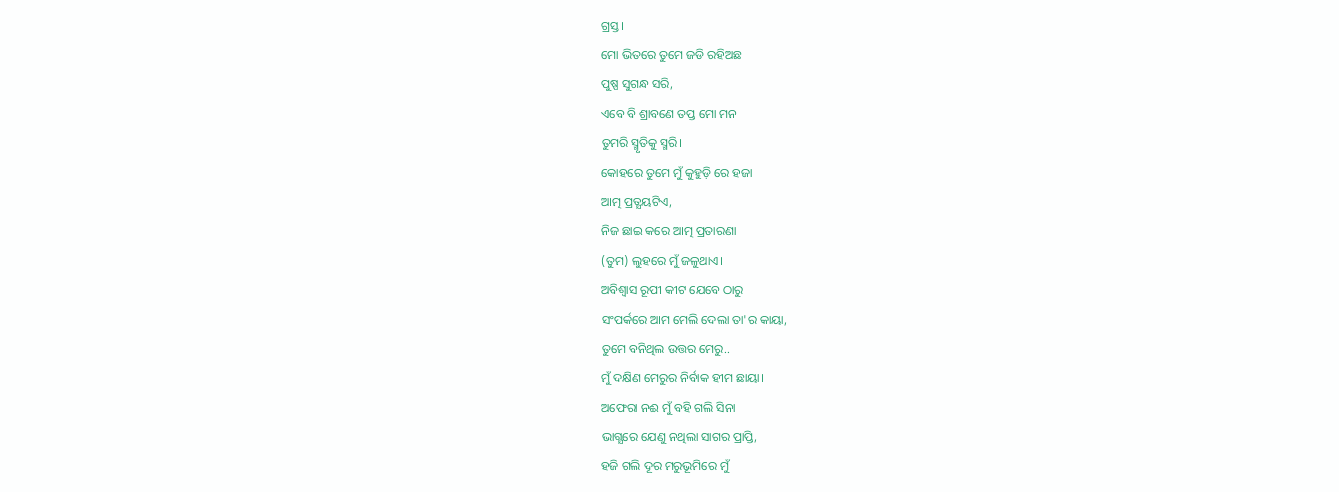ଗ୍ରସ୍ତ।
ମୋ ଭିତରେ ତୁମେ ଜଡି ରହିଅଛ
ପୁଷ୍ପ ସୁଗନ୍ଧ ସରି,
ଏବେ ବି ଶ୍ରାବଣେ ତପ୍ତ ମୋ ମନ
ତୁମରି ସ୍ମୃତିକୁ ସ୍ମରି।
କୋହରେ ତୁମେ ମୁଁ କୁହୁଡ଼ି ରେ ହଜା
ଆତ୍ମ ପ୍ରତ୍ଯୟଟିଏ,
ନିଜ ଛାଇ କରେ ଆତ୍ମ ପ୍ରତାରଣା
(ତୁମ) ଲୁହରେ ମୁଁ ଜଳୁଥାଏ।
ଅବିଶ୍ବାସ ରୂପୀ କୀଟ ଯେବେ ଠାରୁ
ସଂପର୍କରେ ଆମ ମେଲି ଦେଲା ତା'ର କାୟା,
ତୁମେ ବନିଥିଲ ଉତ୍ତର ମେରୁ..
ମୁଁ ଦକ୍ଷିଣ ମେରୁର ନିର୍ବାକ ହୀମ ଛାୟା।
ଅଫେରା ନଈ ମୁଁ ବହି ଗଲି ସିନା
ଭାଗ୍ଯରେ ଯେଣୁ ନଥିଲା ସାଗର ପ୍ରାପ୍ତି,
ହଜି ଗଲି ଦୂର ମରୁଭୂମିରେ ମୁଁ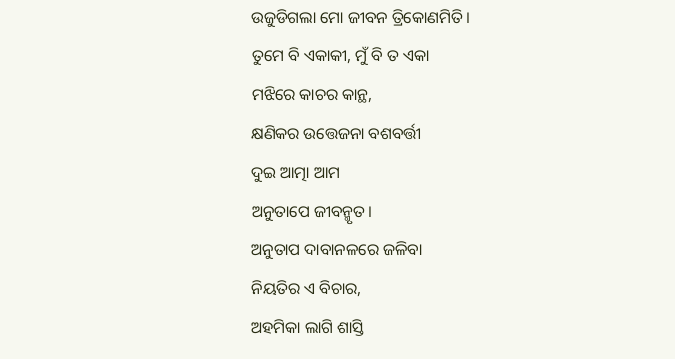ଉଜୁଡିଗଲା ମୋ ଜୀବନ ତ୍ରିକୋଣମିତି।
ତୁମେ ବି ଏକାକୀ, ମୁଁ ବି ତ ଏକା
ମଝିରେ କାଚର କାନ୍ଥ,
କ୍ଷଣିକର ଉତ୍ତେଜନା ବଶବର୍ତ୍ତୀ
ଦୁଇ ଆତ୍ମା ଆମ
ଅନୁତାପେ ଜୀବନ୍ମୃତ।
ଅନୁତାପ ଦାବାନଳରେ ଜଳିବା
ନିୟତିର ଏ ବିଚାର,
ଅହମିକା ଲାଗି ଶାସ୍ତି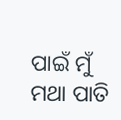ପାଇଁ ମୁଁ
ମଥା ପାତି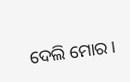ଦେଲି ମୋର।